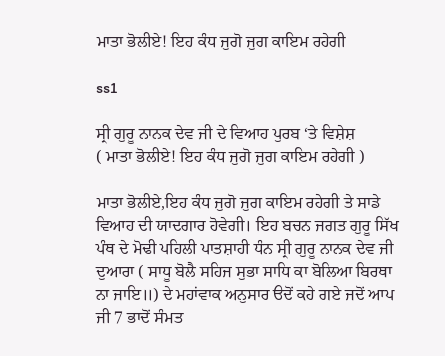ਮਾਤਾ ਭੋਲੀਏ! ਇਹ ਕੰਧ ਜੁਗੋ ਜੁਗ ਕਾਇਮ ਰਹੇਗੀ

ss1

ਸ੍ਰੀ ਗੁਰੂ ਨਾਨਕ ਦੇਵ ਜੀ ਦੇ ਵਿਆਹ ਪੁਰਬ ‘ਤੇ ਵਿਸ਼ੇਸ਼
( ਮਾਤਾ ਭੋਲੀਏ! ਇਹ ਕੰਧ ਜੁਗੋ ਜੁਗ ਕਾਇਮ ਰਹੇਗੀ )

ਮਾਤਾ ਭੋਲੀਏ,ਇਹ ਕੰਧ ਜੁਗੋ ਜੁਗ ਕਾਇਮ ਰਹੇਗੀ ਤੇ ਸਾਡੇ ਵਿਆਹ ਦੀ ਯਾਦਗਾਰ ਹੋਵੇਗੀ। ਇਹ ਬਚਨ ਜਗਤ ਗੁਰੂ ਸਿੱਖ ਪੰਥ ਦੇ ਮੋਢੀ ਪਹਿਲੀ ਪਾਤਸ਼ਾਹੀ ਧੰਨ ਸ੍ਰੀ ਗੁਰੂ ਨਾਨਕ ਦੇਵ ਜੀ ਦੁਆਰਾ ( ਸਾਧੂ ਬੋਲੈ ਸਹਿਜ ਸੁਭਾ ਸਾਧਿ ਕਾ ਬੋਲਿਆ ਬਿਰਥਾ ਨਾ ਜਾਇ॥) ਦੇ ਮਹਾਂਵਾਕ ਅਨੁਸਾਰ ੳਦੋਂ ਕਹੇ ਗਏ ਜਦੋਂ ਆਪ ਜੀ 7 ਭਾਦੋਂ ਸੰਮਤ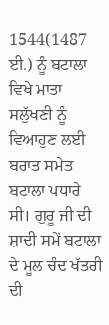1544(1487 ਈ.) ਨੂੰ ਬਟਾਲਾ ਵਿਖੇ ਮਾਤਾ ਸਲੁੱਖਣੀ ਨੂੰ ਵਿਆਹੁਣ ਲਈ ਬਰਾਤ ਸਮੇਤ ਬਟਾਲਾ ਪਧਾਰੇ ਸੀ। ਗੁਰੂ ਜੀ ਦੀ ਸ਼ਾਦੀ ਸਮੇਂ ਬਟਾਲਾ ਦੇ ਮੂਲ ਚੰਦ ਖੱਤਰੀ ਦੀ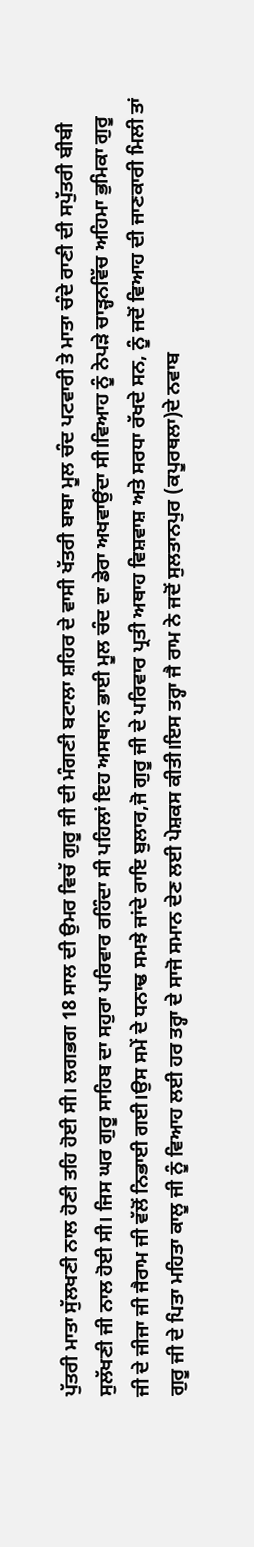ਪੁੱਤਰੀ ਮਾਤਾ ਸੁੱਲਖਣੀ ਨਾਲ ਹੋਣੀ ਤਹਿ ਹੋਈ ਸੀ। ਲਗਭਗ 18 ਸਾਲ ਦੀ ਉਮਰ ਵਿਚੱ ਗੁਰੂ ਜੀ ਦੀ ਮੰਗਣੀ ਬਟਾਲਾ ਸ਼ਹਿਰ ਦੇ ਵਾਸੀ ਖੱਤਰੀ ਬਾਬਾ ਮੂਲ ਚੰਦ ਪਟਵਾਰੀ ਤੇ ਮਾਤਾ ਚੰਦੇ ਰਾਣੀ ਦੀ ਸਪੁੱਤਰੀ ਬੀਬੀ ਸੁਲੱਖਣੀ ਜੀ ਨਾਲ ਹੋਈ ਸੀ। ਜਿਸ ਘਰ ਗੁਰੂ ਸਾਹਿਬ ਦਾ ਸਹੁਰਾ ਪਰਿਵਾਰ ਰਹਿੰਦਾ ਸੀ ਪਹਿਲਾਂ ਇਹ ਅਸਥਾਨ ਭਾਈ ਮੂਲ ਚੰਦ ਦਾ ਡੇਰਾ ਅਖਵਾਉਂਦਾ ਸੀ।ਵਿਆਹ ਨੂੰ ਨੇਪੜੇ ਚਾੜ੍ਹਨਵਿੱਚ ਅਹਿਮਾ ਭੁਮਿਕਾ ਗੁਰੂ ਜੀ ਦੇ ਜੀਜਾ ਜੀ ਜੈਰਾਮ ਜੀ ਵੱਲੋਂ ਨਿਭਾਈ ਗਈ।ਉਸ ਸਮੇਂ ਦੇ ਧਨਾਢ ਸਮਝੇ ਜਾਂਦੇ ਰਾਇ ਬੁਲਾਰ,ਜੋ ਗੁਰੂ ਜੀ ਦੇ ਪਰਿਵਾਰ ਪ੍ਰਤੀ ਅਥਾਹ ਵਿਸ਼ਵਾਸ਼ ਅਤੇ ਸਰਧਾ ਰੱਖਦੇ ਸਨ, ਨੂੰ ਜਦੋਂ ਵਿਆਹ ਦੀ ਜਾਣਕਾਰੀ ਮਿਲੀ ਤਾਂ ਗੁਰੂ ਜੀ ਦੇ ਪਿਤਾ ਮਹਿਤਾ ਕਾਲੂ ਜੀ ਨੂੰ ਵਿਆਹ ਲਈ ਹਰ ਤਰ੍ਹਾ ਦੇ ਸਾਜੋ ਸਮਾਨ ਦੇਣ ਲਈ ਪੇਸ਼ਕਸ ਕੀਤੀ।ਇਸ ਤਰ੍ਹਾ ਜੈ ਰਾਮ ਨੇ ਜਦੋਂ ਸੁਲਤਾਨਪੁਰ (ਕਪੂਰਥਲਾ)ਦੇ ਨਵਾਬ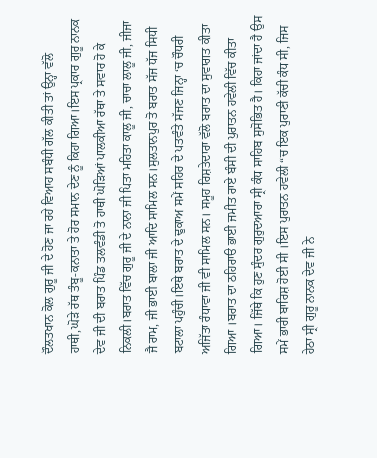ਦੌਲਤਖਾਨ ਕੋਲ ਗੁਰੂ ਜੀ ਦੇ ਹੋਣ ਜਾ ਰਹੇ ਵਿਆਹ ਸਬੰਧੀ ਗੱਲ ਕੀਤੀ ਤਾਂ ਉਨ੍ਹਾ ਵੱਲੋ ਹਾਥੀ,ਘੋੜੇ ਰੱਥ ਤੰਬੂ-ਕਨਾਤਾ ਤੇ ਹੋਰ ਸਮਾਨ ਦੇਣ ਨੂੰ ਕਿਹਾ ਗਿਆ।ਇਸ ਪ੍ਰਕਾਰ ਗੁਰੂ ਨਾਨਕ ਦੇਵ ਜੀ ਦੀ ਬਰਾਤ ਪਿੰਡ ਤਲਵੰਡੀ ਤੋ ਹਾਥੀ ਘੋੜਿਆਂ ਪਾਲਕੀਆ ਰੱਥਾ ਤੇ ਸਵਾਰ ਹੋ ਕੇ ਨਿਕਲੀ।ਬਰਾਤ ਵਿੱਚ ਗੁਰੂ ਜੀ ਦੇ ਨਾਨਾ ਜੀ ਪਿਤਾ ਮਹਿਤਾ ਕਾਲੂ ਜੀ, ਚਾਚਾ ਲਾਲੂ ਜੀ, ਜੀਜਾ ਜੈ ਰਾਮ, ਜੀ ਭਾਈ ਬਾਲਾ ਜੀ ਆਦਿ ਸਾਮਿਲ ਸਨ।ਸੁਲਤਾਨਪੁਰ ਤੋ ਬਰਾਤ ਸੱਜ ਧੱਜ ਸਿਧੀ ਬਟਾਲਾ ਪਹੁੰਚੀ।ਇਥੇ ਬਰਾਤ ਦੇ ਢੁਕਾਅ ਸਮੇਂ ਸਹਿਰ ਦੇ ਪਤਵੰਤੇ ਸੱਜਣ ਜਿਨ੍ਹਾ ‘ਚ ਚੌਧਰੀ ਅਜਿੱਤਾ ਰੰਧਾਵਾ ਜੀ ਵੀ ਸਾਮਿਲ ਸਨ। ਸਮੂਹ ਰਿਸ਼ਤੇਦਾਰਾ ਵੱਲੋ ਬਰਾਤ ਦਾ ਸੁਵਾਗਤ ਕੀਤਾ ਗਿਆ ।ਬਰਾਤ ਦਾ ਠਹਿਰਾੳ ਭਾਈ ਜਮੀਤ ਰਾਏ ਬੰਸੀ ਦੀ ਪੁਰਾਤਨ ਹਵੇਲੀ ਵਿੱਚ ਕੀਤਾ ਗਿਆ। ਜਿੱਥੇ ਕਿ ਹੁਣ ਸੁੰਦਰ ਗੁਰੁਦਆਰਾ ਸ੍ਰੀ ਕੰਧ ਸਾਹਿਬ ਸੁਸੋਭਿਤ ਹੈ। ਕਿਹਾ ਜਾਂਦਾ ਹੈ ਉਸ ਸਮੇਂ ਭਾਰੀ ਬਾਰਿਸ਼ ਹੋਈ ਸੀ ।ਇਸ ਪੁਰਾਤਨ ਹਵੇਲੀ “ਚ ਇਕ ਪੁਰਾਣੀ ਕੱਚੀ ਕੰਧ ਸੀ, ਜਿਸ ਹੇਠਾ ਸ੍ਰੀ ਗੁਰੂ ਨਾਨਕ ਦੇਵ ਜੀ ਨੇ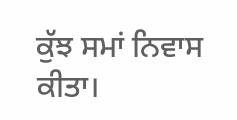ਕੁੱਝ ਸਮਾਂ ਨਿਵਾਸ ਕੀਤਾ।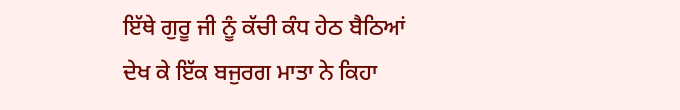ਇੱਥੇ ਗੁਰੂ ਜੀ ਨੂੰ ਕੱਚੀ ਕੰਧ ਹੇਠ ਬੈਠਿਆਂ ਦੇਖ ਕੇ ਇੱਕ ਬਜੁਰਗ ਮਾਤਾ ਨੇ ਕਿਹਾ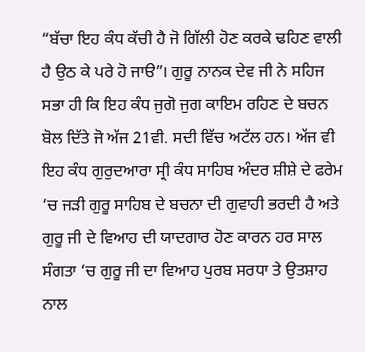“ਬੱਚਾ ਇਹ ਕੰਧ ਕੱਚੀ ਹੈ ਜੋ ਗਿੱਲੀ ਹੋਣ ਕਰਕੇ ਢਹਿਣ ਵਾਲੀ ਹੈ ਉਠ ਕੇ ਪਰੇ ਹੋ ਜਾੳ”। ਗੁਰੂ ਨਾਨਕ ਦੇਵ ਜੀ ਨੇ ਸਹਿਜ ਸਭਾ ਹੀ ਕਿ ਇਹ ਕੰਧ ਜੁਗੋ ਜੁਗ ਕਾਇਮ ਰਹਿਣ ਦੇ ਬਚਨ ਬੋਲ ਦਿੱਤੇ ਜੋ ਅੱਜ 21ਵੀ. ਸਦੀ ਵਿੱਚ ਅਟੱਲ ਹਨ। ਅੱਜ ਵੀ ਇਹ ਕੰਧ ਗੁਰੁਦਆਰਾ ਸ੍ਰੀ ਕੰਧ ਸਾਹਿਬ ਅੰਦਰ ਸ਼ੀਸ਼ੇ ਦੇ ਫਰੇਮ ‘ਚ ਜੜੀ ਗੁਰੂ ਸਾਹਿਬ ਦੇ ਬਚਨਾ ਦੀ ਗੁਵਾਹੀ ਭਰਦੀ ਹੈ ਅਤੇ ਗੁਰੂ ਜੀ ਦੇ ਵਿਆਹ ਦੀ ਯਾਦਗਾਰ ਹੋਣ ਕਾਰਨ ਹਰ ਸਾਲ ਸੰਗਤਾ ‘ਚ ਗੁਰੂ ਜੀ ਦਾ ਵਿਆਹ ਪੁਰਬ ਸਰਧਾ ਤੇ ਉਤਸ਼ਾਹ ਨਾਲ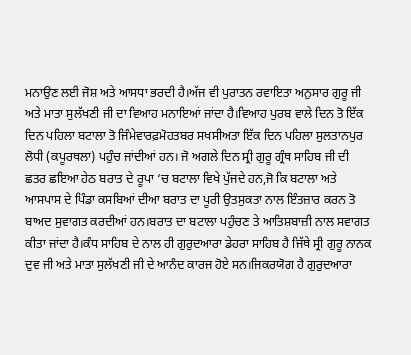ਮਨਾਉਣ ਲਈ ਜੋਸ਼ ਅਤੇ ਆਸਧਾ ਭਰਦੀ ਹੈ।ਅੱਜ ਵੀ ਪੁਰਾਤਨ ਰਵਾਇਤਾ ਅਨੁਸਾਰ ਗੁਰੂ ਜੀ ਅਤੇ ਮਾਤਾ ਸੁਲੱਖਣੀ ਜੀ ਦਾ ਵਿਆਹ ਮਨਾਇਆਂ ਜਾਂਦਾ ਹੈ।ਵਿਆਹ ਪੁਰਬ ਵਾਲੇ ਦਿਨ ਤੋ ਇੱਕ ਦਿਨ ਪਹਿਲਾ ਬਟਾਲਾ ਤੋ ਜਿੰਮੇਵਾਰਫ਼ਮੋਹਤਬਰ ਸਖਸੀਅਤਾ ਇੱਕ ਦਿਨ ਪਹਿਲਾ ਸੁਲਤਾਨਪੁਰ ਲੋਧੀ (ਕਪੂਰਥਲਾ) ਪਹੁੰਚ ਜਾਂਦੀਆਂ ਹਨ। ਜੋ ਅਗਲੇ ਦਿਨ ਸ੍ਰੀ ਗੁਰੂ ਗ੍ਰੰਥ ਸਾਹਿਬ ਜੀ ਦੀ ਛਤਰ ਛਇਆ ਹੇਠ ਬਰਾਤ ਦੇ ਰੂਪਾ ‘ਚ ਬਟਾਲਾ ਵਿਖੇ ਪੁੱਜਦੇ ਹਨ,ਜੋ ਕਿ ਬਟਾਲਾ ਅਤੇ ਆਸਪਾਸ ਦੇ ਪਿੰਡਾ ਕਸਬਿਆਂ ਦੀਆ ਬਰਾਤ ਦਾ ਪੂਰੀ ਉਤਸੁਕਤਾ ਨਾਲ ਇੰਤਜ਼ਾਰ ਕਰਨ ਤੋ ਬਾਅਦ ਸੁਵਾਗਤ ਕਰਦੀਆਂ ਹਨ।ਬਰਾਤ ਦਾ ਬਟਾਲਾ ਪਹੁੰਚਣ ਤੇ ਆਤਿਸ਼ਬਾਜ਼ੀ ਨਾਲ ਸਵਾਗਤ ਕੀਤਾ ਜਾਂਦਾ ਹੈ।ਕੰਧ ਸਾਹਿਬ ਦੇ ਨਾਲ ਹੀ ਗੁਰੁਦਆਰਾ ਡੇਹਰਾ ਸਾਹਿਬ ਹੈ ਜਿੱਥੇ ਸ੍ਰੀ ਗੁਰੂ ਨਾਨਕ ਦੁਵ ਜੀ ਅਤੇ ਮਾਤਾ ਸੁਲੱਖਣੀ ਜੀ ਦੇ ਆਨੰਦ ਕਾਰਜ ਹੋਏ ਸਨ।ਜਿਕਰਯੋਗ ਹੈ ਗੁਰੁਦਆਰਾ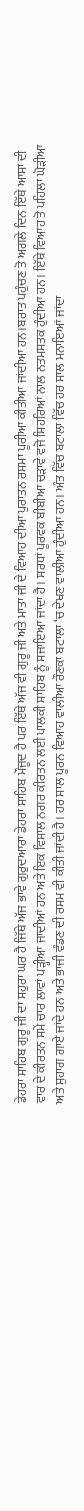ਡੇਹਰਾ ਸਾਹਿਬ ਗੁਰੂ ਜੀ ਦਾ ਸਹੁਰਾ ਘਰ ਹੈ ਜਿੱਥੇ ਅੱਜ ਭਾਵੇ ਗੁਰੁਦਆਰਾ ਡੇਹਰਾ ਸਾਹਿਬ ਮੌਜੂਦ ਹੈ ਪਰ ਇੱਥੇ ਅੱਜ ਵੀ ਗੁਰੂ ਜੀ ਅਤੇ ਮਾਤਾ ਜੀ ਦੇ ਵਿਆਹ ਦੀਆ ਪੁਰਾਤਨ ਰਸਮਾ ਪੂਰੀਆ ਕੀਤੀਆ ਜਾਂਦੀਆ ਹਨ।ਬਰਾਤ ਪਹੁੰਚਣ ਤੋ ਅਗਲੇ ਦਿਨ ਇੱਥੇ ਆਸਾ ਦੀ ਵਾਰ ਦੇ ਕੀਰਤਨ ਸਮੇਂ ਚਾਰ ਲਾਵਾਂ ਪੜ੍ਹੀਆ ਜਾਦੀਆਂ ਹਨ ਅਤੇ ਇਕ ਵਿਸਾਲ ਨਗਰ ਕੀਰਤਨ ਲਈ ਪਾਲਕੀ ਸਾਹਿਬ ਨੂੰ ਸਜਾਇਆ ਜਾਂਦਾ ਹੈ। ਸਰਧਾਂ ਪੂਰਵਕ ਬੀਬੀਆ ਚੜਾਵੇ ਵਜੋ ਸਿਹਰਿਆਂ ਨਾਲ ਨਤਮਸਤਕ ਹੁੰਦੀਆ ਹਨ। ਇੱਥੇ ਵਿਆਹ ਤੋ ਪਹਿਲਾ ਘੋੜੀਆ ਅਤੇ ਸੁਹਾਗ ਗਾਏ ਜਾਂਦੇ ਹਨ ਅਤੇ ਭਾਜੀ ਵੰਡਣ ਦੀ ਰਸਮ ਵੀ ਕੀਤੀ ਜਾਂਦੀ ਹੈ। ਹਰ ਸਾਲ ਪੂਰਨ ਵਿਆਹ ਵਾਲੀਆ ਰੌਣਕਾ ਬਟਾਲਾ ‘ਚ ਦੇਖਣ ਵਾਲੀਆ ਹੁੰਦੀਆ ਹਨ। ਅੰਤ ਵਿੱਚ ਬਟਾਲਾ ਵਿੱਚ ਹਰ ਸਾਲ ਮਨਾਇਆਂ ਜਾਂਦਾ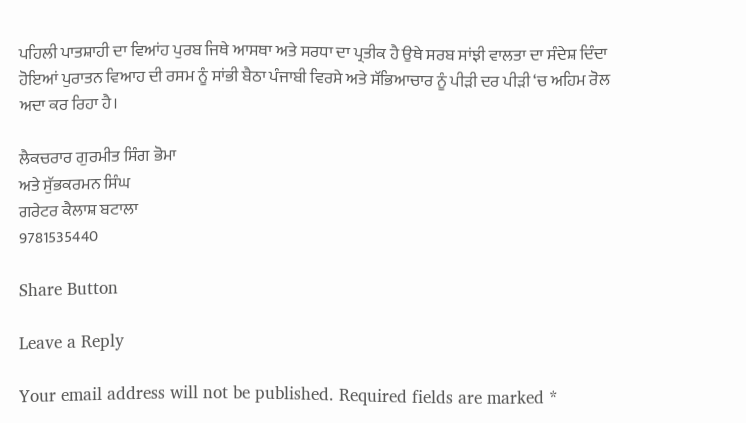ਪਹਿਲੀ ਪਾਤਸ਼ਾਹੀ ਦਾ ਵਿਆਂਹ ਪੁਰਬ ਜਿਥੇ ਆਸਥਾ ਅਤੇ ਸਰਧਾ ਦਾ ਪ੍ਰਤੀਕ ਹੈ ਉਥੇ ਸਰਬ ਸਾਂਝੀ ਵਾਲਤਾ ਦਾ ਸੰਦੇਸ਼ ਦਿੰਦਾ ਹੋਇਆਂ ਪੁਰਾਤਨ ਵਿਆਹ ਦੀ ਰਸਮ ਨੂੰ ਸਾਂਭੀ ਬੈਠਾ ਪੰਜਾਬੀ ਵਿਰਸੇ ਅਤੇ ਸੱਭਿਆਚਾਰ ਨੂੰ ਪੀੜੀ ਦਰ ਪੀੜੀ ‘ਚ ਅਹਿਮ ਰੋਲ ਅਦਾ ਕਰ ਰਿਹਾ ਹੈ।

ਲੈਕਚਰਾਰ ਗੁਰਮੀਤ ਸਿੰਗ ਭੋਮਾ
ਅਤੇ ਸੁੱਭਕਰਮਨ ਸਿੰਘ
ਗਰੇਟਰ ਕੈਲਾਸ਼ ਬਟਾਲਾ
9781535440

Share Button

Leave a Reply

Your email address will not be published. Required fields are marked *